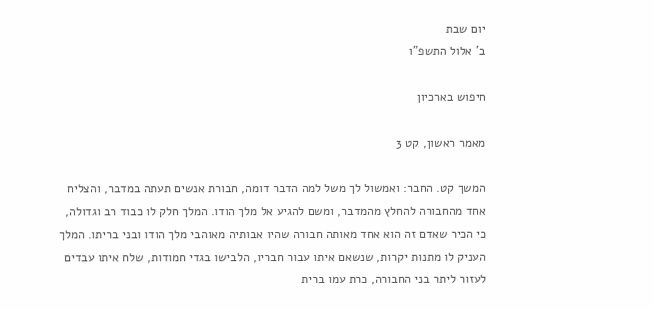יום שבת
ב' אלול התשפ"ו

חיפוש בארכיון

מאמר ראשון, קט 3

המשך קט. החבר: ואמשול לך משל למה הדבר דומה, חבורת אנשים תעתה במדבר, והצליח אחד מהחבורה להחלץ מהמדבר, ומשם להגיע אל מלך הודו. המלך חלק לו כבוד רב וגדולה, כי הכיר שאדם זה הוא אחד מאותה חבורה שהיו אבותיה מאוהבי מלך הודו ובני בריתו. המלך העניק לו מתנות יקרות, שנשאם איתו עבור חבריו, הלבישו בגדי חמודות, שלח איתו עבדים לעזור ליתר בני החבורה, כרת עמו ברית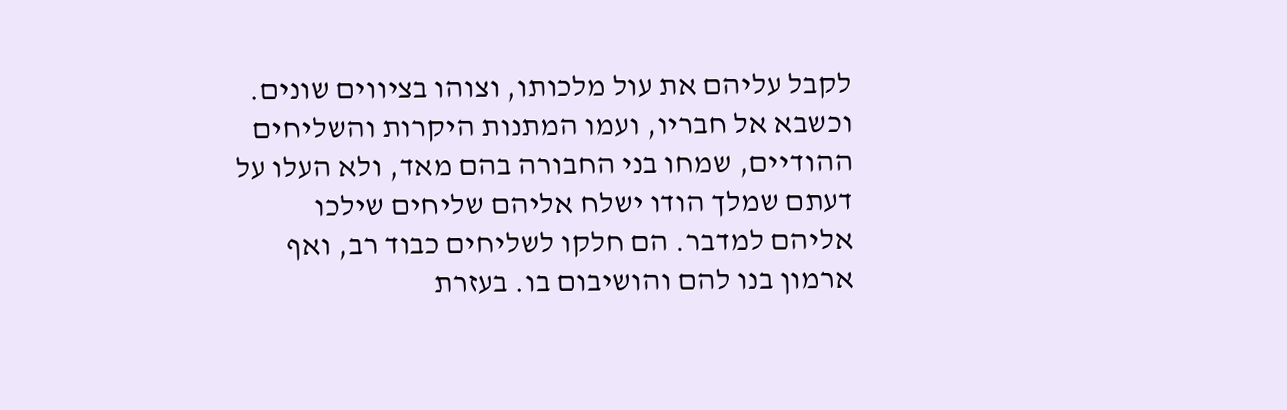לקבל עליהם את עול מלכותו, וצוהו בציווים שונים. וכשבא אל חבריו, ועמו המתנות היקרות והשליחים ההודיים, שמחו בני החבורה בהם מאד, ולא העלו על דעתם שמלך הודו ישלח אליהם שליחים שילכו אליהם למדבר. הם חלקו לשליחים כבוד רב, ואף ארמון בנו להם והושיבום בו. בעזרת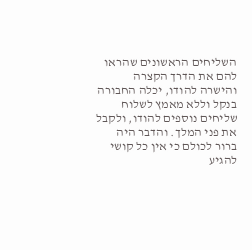השליחים הראשונים שהראו להם את הדרך הקצרה והישרה להודו, יכלה החבורה בנקל וללא מאמץ לשלוח שליחים נוספים להודו, ולקבל את פני המלך. והדבר היה ברור לכולם כי אין כל קושי להגיע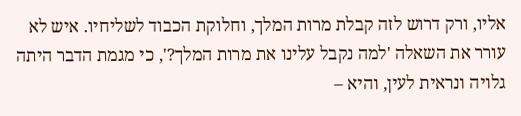אליו, ורק דרוש לזה קבלת מרות המלך, וחלוקת הכבוד לשליחיו. איש לא עורר את השאלה 'למה נקבל עלינו את מרות המלך?', כי מגמת הדבר היתה גלויה ונראית לעין, והיא –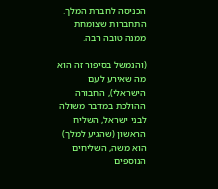הכניסה לחברת המלך. התחברות שצומחת ממנה טובה רבה.

(והנמשל בסיפור זה הוא מה שאירע לעם הישראלי), החבורה ההולכת במדבר משולה לבני ישראל, השליח הראשון (שהגיע למלך) הוא משה, השליחים הנוספים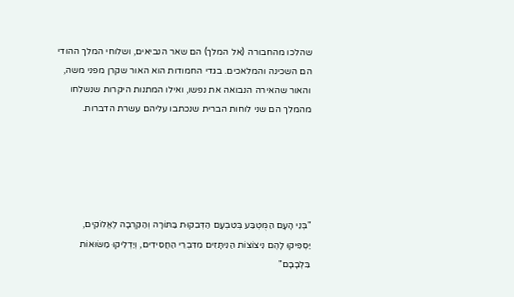שהלכו מהחבורה (אל המלך) הם שאר הנביאים, ושלוחי המלך ההודי הם השכינה והמלאכים. בגדי החמודות הוא האור שקרן מפני משה, והאור שהאירה הנבואה את נפשו, ואילו המתנות היקרות שנשלחו מהמלך הם שני לוחות הברית שנכתבו עליהם עשרת הדברות.





"בְּנֵי הָעָם הַמֻּטְבַּע בְּטִבְעָם הַדְּבֵקוּת בַּתּוֹרָה וְהַקִּרְבָה לֶאֱלוֹקִים,
יַסְפִּיקוּ לָהֶם נִיצוֹצוֹת הַנִיתָּזִים מִדִּבְרֵי הַחֲסִידִים, וְיַדְלִיקוּ מַשּׂוּאוֹת בִּלְבָבָם"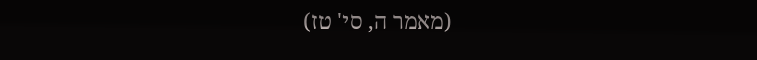(מאמר ה, סי' טז)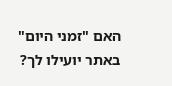האם "זמני היום" באתר יועילו לך?